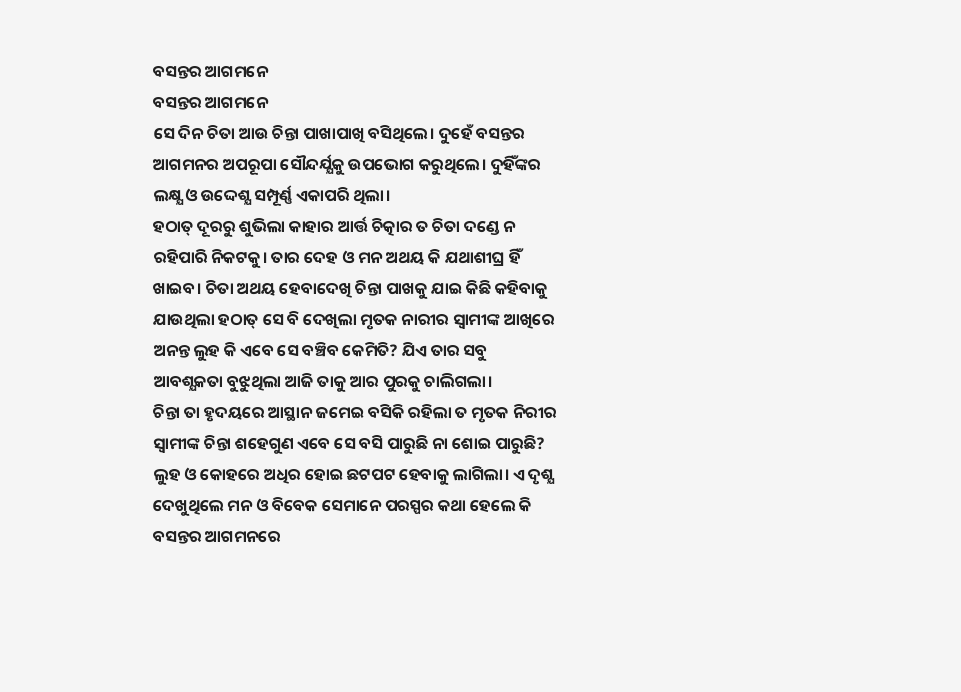ବସନ୍ତର ଆଗମନେ
ବସନ୍ତର ଆଗମନେ
ସେ ଦିନ ଚିତା ଆଉ ଚିନ୍ତା ପାଖାପାଖି ବସିଥିଲେ। ଦୁହେଁ ବସନ୍ତର ଆଗମନର ଅପରୂପା ସୌନ୍ଦର୍ଯ୍ଯକୁ ଉପଭୋଗ କରୁଥିଲେ। ଦୁହିଁଙ୍କର ଲକ୍ଷ୍ଯ ଓ ଉଦ୍ଦେଶ୍ଯ ସମ୍ପୂର୍ଣ୍ଣ ଏକାପରି ଥିଲା।
ହଠାତ୍ ଦୂରରୁ ଶୁଭିଲା କାହାର ଆର୍ତ୍ତ ଚିତ୍କାର ତ ଚିତା ଦଣ୍ଡେ ନ ରହିପାରି ନିକଟକୁ। ତାର ଦେହ ଓ ମନ ଅଥୟ କି ଯଥାଶୀଘ୍ର ହିଁ ଖାଇବ। ଚିତା ଅଥୟ ହେବାଦେଖି ଚିନ୍ତା ପାଖକୁ ଯାଇ କିଛି କହିବାକୁ ଯାଉଥିଲା ହଠାତ୍ ସେ ବି ଦେଖିଲା ମୃତକ ନାରୀର ସ୍ବାମୀଙ୍କ ଆଖିରେ ଅନନ୍ତ ଲୁହ କି ଏବେ ସେ ବଞ୍ଚିବ କେମିତି? ଯିଏ ତାର ସବୁ ଆବଶ୍ଯକତା ବୁଝୁଥିଲା ଆଜି ତାକୁ ଆର ପୁରକୁ ଚାଲିଗଲା।
ଚିନ୍ତା ତା ହୃଦୟରେ ଆସ୍ଥାନ ଜମେଇ ବସିକି ରହିଲା ତ ମୃତକ ନିରୀର ସ୍ବାମୀଙ୍କ ଚିନ୍ତା ଶହେଗୁଣ ଏବେ ସେ ବସି ପାରୁଛି ନା ଶୋଇ ପାରୁଛି? ଲୁହ ଓ କୋହରେ ଅଧିର ହୋଇ ଛଟପଟ ହେବାକୁ ଲାଗିଲା। ଏ ଦୃଶ୍ଯ ଦେଖୁଥିଲେ ମନ ଓ ବିବେକ ସେମାନେ ପରସ୍ପର କଥା ହେଲେ କି ବସନ୍ତର ଆଗମନରେ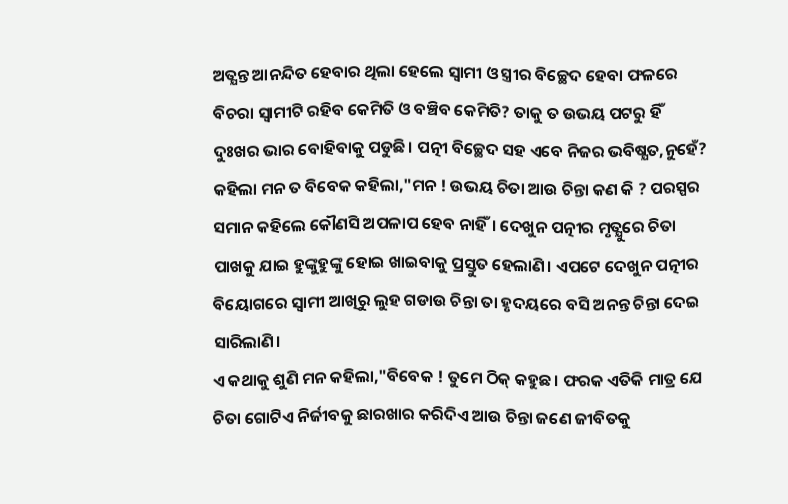ଅତ୍ଯନ୍ତ ଆନନ୍ଦିତ ହେବାର ଥିଲା ହେଲେ ସ୍ବାମୀ ଓ ସ୍ତ୍ରୀର ବିଚ୍ଛେଦ ହେବା ଫଳରେ ବିଚରା ସ୍ବାମୀଟି ରହିବ କେମିତି ଓ ବଞ୍ଚିବ କେମିତି? ତାକୁ ତ ଉଭୟ ପଟରୁ ହିଁ ଦୁଃଖର ଭାର ବୋହିବାକୁ ପଡୁଛି। ପତ୍ନୀ ବିଚ୍ଛେଦ ସହ ଏବେ ନିଜର ଭବିଷ୍ଯତ,ନୁହେଁ? କହିଲା ମନ ତ ବିବେକ କହିଲା,"ମନ ! ଉଭୟ ଚିତା ଆଉ ଚିନ୍ତା କଣ କି ? ପରସ୍ପର ସମାନ କହିଲେ କୌଣସି ଅପଳାପ ହେବ ନାହିଁ। ଦେଖୁନ ପତ୍ନୀର ମୃତ୍ଯୁରେ ଚିତା ପାଖକୁ ଯାଇ ହୁଙ୍କୁହୁଙ୍କୁ ହୋଇ ଖାଇବାକୁ ପ୍ରସ୍ତୁତ ହେଲାଣି। ଏପଟେ ଦେଖୁନ ପତ୍ନୀର ବିୟୋଗରେ ସ୍ବାମୀ ଆଖିରୁ ଲୁହ ଗଡାଉ ଚିନ୍ତା ତା ହୃଦୟରେ ବସି ଅନନ୍ତ ଚିନ୍ତା ଦେଇ ସାରିଲାଣି।
ଏ କଥାକୁ ଶୁଣି ମନ କହିଲା,"ବିବେକ ! ତୁମେ ଠିକ୍ କହୁଛ। ଫରକ ଏତିକି ମାତ୍ର ଯେ ଚିତା ଗୋଟିଏ ନିର୍ଜୀବକୁ ଛାରଖାର କରିଦିଏ ଆଉ ଚିନ୍ତା ଜଣେ ଜୀବିତକୁ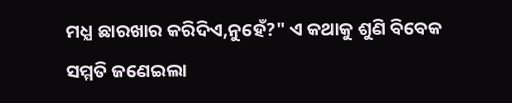ମଧ୍ଯ ଛାରଖାର କରିଦିଏ,ନୁହେଁ?" ଏ କଥାକୁ ଶୁଣି ବିବେକ ସମ୍ମତି ଜଣେଇଲା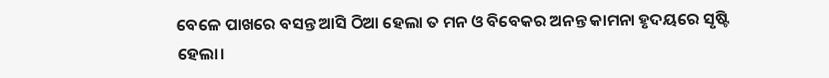ବେଳେ ପାଖରେ ବସନ୍ତ ଆସି ଠିଆ ହେଲା ତ ମନ ଓ ବିବେକର ଅନନ୍ତ କାମନା ହୃଦୟରେ ସୃଷ୍ଟି ହେଲା।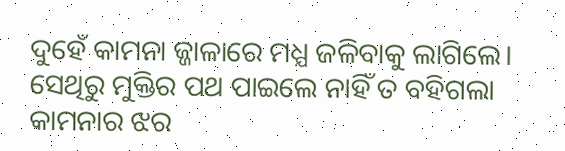ଦୁହେଁ କାମନା ଜ୍ଜାଳାରେ ମଧ୍ଯ ଜଳିବାକୁ ଲାଗିଲେ। ସେଥିରୁ ମୁକ୍ତିର ପଥ ପାଇଲେ ନାହିଁ ତ ବହିଗଲା କାମନାର ଝର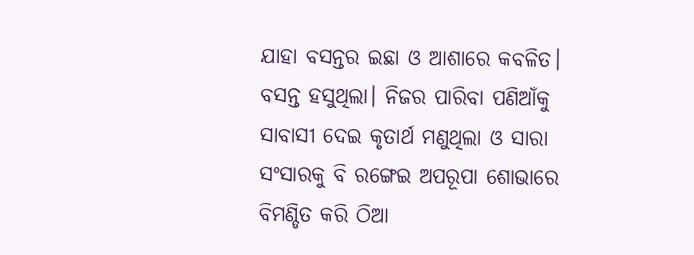ଯାହା ବସନ୍ତର ଇଛା ଓ ଆଶାରେ କବଳିତ।
ବସନ୍ତ ହସୁଥିଲା। ନିଜର ପାରିବା ପଣିଆଁକୁ ସାବାସୀ ଦେଇ କୃତାର୍ଥ ମଣୁଥିଲା ଓ ସାରା ସଂସାରକୁ ବି ରଙ୍ଗେଇ ଅପରୂପା ଶୋଭାରେ ବିମଣ୍ଡିତ କରି ଠିଆ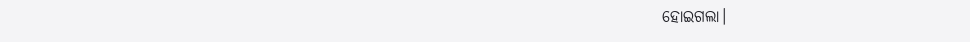ହୋଇଗଲା।